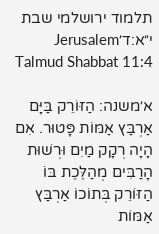תלמוד ירושלמי שבת י״א:ד׳Jerusalem Talmud Shabbat 11:4

א׳משנה: הַזּוֹרֵק בַּיָּם אַרְבַּץ אַמּוֹת פָּטוּר. אִם הָיָה רְקָק מַיִם וּרְשׁוּת הָרַבִּים מְהַלֶּכֶת בּוֹ הַזּוֹרֵק בְּתוֹכוֹ אַרְבַּץ אַמּוֹת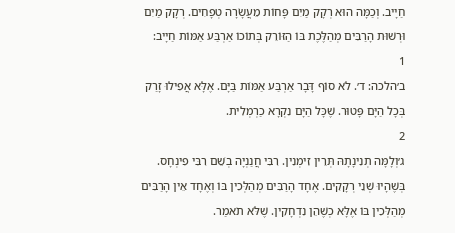חַיָיב. וְכַמָּה הוּא רְקָק מַיִם פָּחוֹת מֵעֲשָׂרָה טְפָחִים. רְקָק מַיִם וּרְשׁוּת הָרַבִּים מְהַלֶּכֶת בּוֹ הַזּוֹרֵק בְּתוֹכוֹ אַרְבַּע אַמּוֹת חַיָיב:
1
ב׳הלכה: ד׳. לֹא סוֹף דָּבָר אַרְבַּע אַמּוֹת בַּיָּם. אֶלָּא אֲפִילוּ זָרַק בְּכָל הַיָּם פָּטוּר. שֶׁכָּל הַיָּם נִקְרָא כַרְמְלִית.
2
ג׳וְלָמָּה תְנִינָתָהּ תְּרֵין זִימְנִין. רִבִּי חֲנַנְיָה בְשֵׁם רִבִּי פִינְחָס. בְּשֶׁהָיוּ שְׁנֵי רְקָקִים. אֶחָד הָרַבִּים מְהַלְּכִין בּוֹ וְאֶחָד אֵין הָרַבִּים מְהַלְּכִין בּוֹ אֶלָּא כְשֶׁהֵן נִדְחָקִין. שֶׁלֹּא תֹאמַר.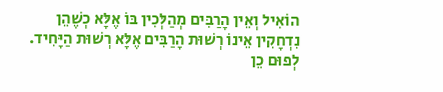הוֹאִיל וְאֵין הָרַבִּים מְהַלְּכִין בּוֹ אֶלָּא כְשֶׁהֵן נִדְחָקִין אֵינוֹ רְשׁוּת הָרַבִּים אֶלָּא רְשׁוּת הַיָּחִיד. לְפוּם כֵן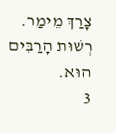צָרַךְ מֵימַר. רְשׁוּת הָרַבִּים הוּא.
3